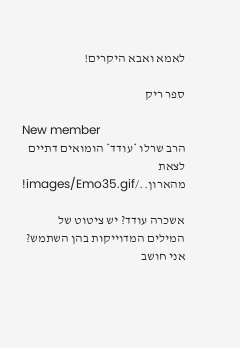לאמא ואבא היקרים!

ספר ריק

New member
הרב שרלו *עודד* הומואים דתיים לצאת מהארון../images/Emo35.gif!

אשכרה עודד? יש ציטוט של המילים המדוייקות בהן השתמש? אני חושב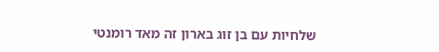שלחיות עם בן זוג בארון זה מאד רומנטי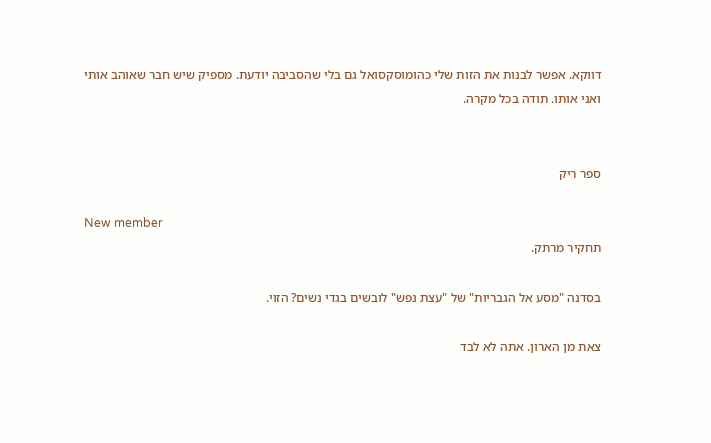דווקא. אפשר לבנות את הזות שלי כהומוסקסואל גם בלי שהסביבה יודעת. מספיק שיש חבר שאוהב אותי ואני אותו. תודה בכל מקרה.


ספר ריק

New member
תחקיר מרתק.

בסדנה "מסע אל הגבריות" של "עצת נפש" לובשים בגדי נשים? הזוי.

צאת מן הארון. אתה לא לבד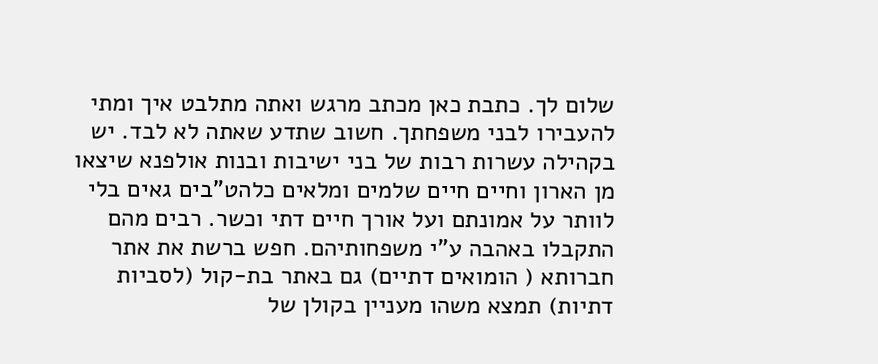שלום לך. כתבת כאן מכתב מרגש ואתה מתלבט איך ומתי להעבירו לבני משפחתך. חשוב שתדע שאתה לא לבד. יש בקהילה עשרות רבות של בני ישיבות ובנות אולפנא שיצאו מן הארון וחיים חיים שלמים ומלאים כלהט"בים גאים בלי לוותר על אמונתם ועל אורך חיים דתי וכשר. רבים מהם התקבלו באהבה ע"י משפחותיהם. חפש ברשת את אתר חברותא ( הומואים דתיים) גם באתר בת-קול (לסביות דתיות) תמצא משהו מעניין בקולן של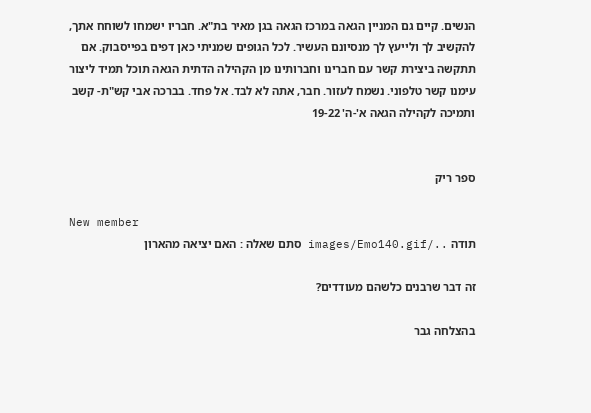הנשים. קיים גם המניין הגאה במרכז הגאה בגן מאיר בת"א. חבריו ישמחו לשוחח אתך, להקשיב לך ולייעץ לך מנסיונם העשיר. לכל הגופים שמניתי כאן דפים בפייסבוק. אם תתקשה ביצירת קשר עם חברינו וחברותינו מן הקהילה הדתית הגאה תוכל תמיד ליצור עימנו קשר טלפוני. נשמח לעזור. חבר, אתה לא לבד. אל פחד. בברכה אבי קש"ת- קשב ותמיכה לקהילה הגאה א'-ה' 19-22


ספר ריק

New member
תודה ../images/Emo140.gif סתם שאלה : האם יציאה מהארון

זה דבר שרבנים כלשהם מעודדים?

בהצלחה גבר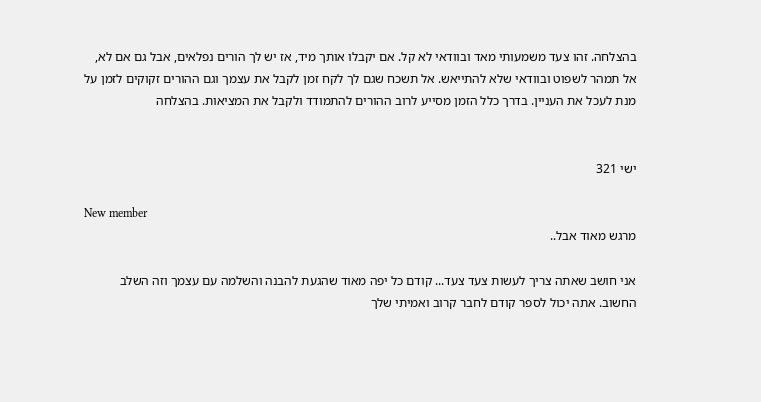בהצלחה. זהו צעד משמעותי מאד ובוודאי לא קל. אם יקבלו אותך מיד, אז יש לך הורים נפלאים, אבל גם אם לא, אל תמהר לשפוט ובוודאי שלא להתייאש. אל תשכח שגם לך לקח זמן לקבל את עצמך וגם ההורים זקוקים לזמן על מנת לעכל את העניין. בדרך כלל הזמן מסייע לרוב ההורים להתמודד ולקבל את המציאות. בהצלחה


ישי 321

New member
מרגש מאוד אבל..

אני חושב שאתה צריך לעשות צעד צעד... קודם כל יפה מאוד שהגעת להבנה והשלמה עם עצמך וזה השלב החשוב. אתה יכול לספר קודם לחבר קרוב ואמיתי שלך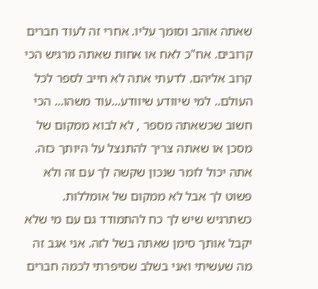שאתה אוהב וסומך עליו. אחרי זה לעוד חברים קרובים. אח"כ לאח או אחות שאתה מרגיש הכי קרוב אליהם. לדעתי אתה לא חייב לספר לכל העולם.. למי שיוודע שיוודע...עוד משהו... הכי חשוב שכשאתה מספר , לא לבוא ממקום של מסכן או שאתה צריך להתנצל על היותך כזה. אתה יכול לומר שנכון שקשה לך עם זה ולא פשוט לך אבל לא ממקום של אומללות. כשתרגיש שיש לך כח להתמודד גם עם מי שלא יקבל אותך סימן שאתה בשל לזה. אני אגב זה מה שעשיתי ואני בשלב שסיפרתי לכמה חברים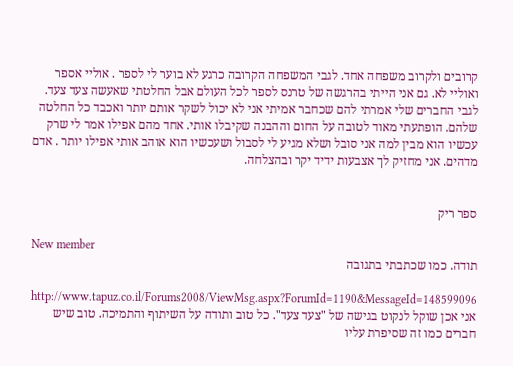קרובים ולקרוב משפחה אחד. לגבי המשפחה הקרובה כרגע לא בוער לי לספר . אוליי אספר ואוליי לא. גם אני הייתי בהרגשה של טרנס לספר לכל העולם אבל החלטתי שאעשה צעד צעד. לגבי החברים שלי אמרתי להם שכחבר אמיתי אני לא יכול לשקר אותם יותר ואכבד כל החלטה שלהם. הופתעתי מאוד לטובה על החום וההבנה שקיבלו אותי. אחד מהם אפילו אמר לי שרק עכשיו הוא מבין למה אני סובל ושלא מגיע לי לסבול ושעכשיו הוא אוהב אותי אפילו יותר . אדם מדהים. אני מחזיק לך אצבעות ידיד יקר ובהצלחה.


ספר ריק

New member
תודה. כמו שכתבתי בתגובה

http://www.tapuz.co.il/Forums2008/ViewMsg.aspx?ForumId=1190&MessageId=148599096 אני אכן שוקל לנקוט בגישה של "צעד צעד". כל טוב ותודה על השיתוף והתמיכה. טוב שיש חברים כמו זה שסיפרת עליו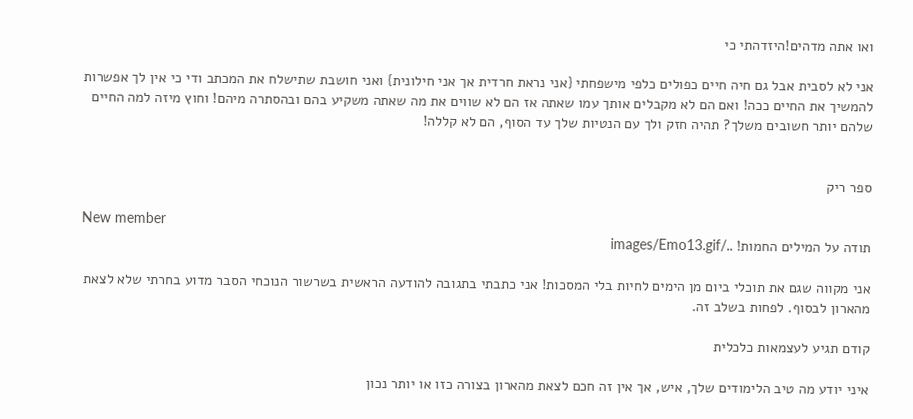ואו אתה מדהים!היזדהתי כי

אני לא לסבית אבל גם חיה חיים כפולים כלפי מישפחתי {אני נראת חרדית אך אני חילונית} ואני חושבת שתישלח את המכתב ודי כי אין לך אפשרות להמשיך את החיים ככה! ואם הם לא מקבלים אותך עמו שאתה אז הם לא שווים את מה שאתה משקיע בהם ובהסתרה מיהם! וחוץ מיזה למה החיים שלהם יותר חשובים משלך? תהיה חזק ולך עם הנטיות שלך עד הסוף, הם לא קללה!


ספר ריק

New member
תודה על המילים החמות! ../images/Emo13.gif

אני מקווה שגם את תוכלי ביום מן הימים לחיות בלי המסכות! אני כתבתי בתגובה להודעה הראשית בשרשור הנוכחי הסבר מדוע בחרתי שלא לצאת מהארון לבסוף. לפחות בשלב זה.

קודם תגיע לעצמאות כלכלית

איני יודע מה טיב הלימודים שלך, איש, אך אין זה חכם לצאת מהארון בצורה כזו או יותר נכון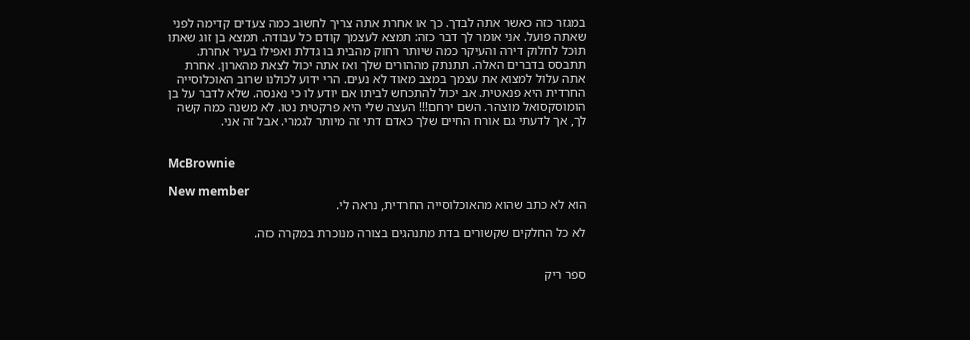במגזר כזה כאשר אתה לבדך. כך או אחרת אתה צריך לחשוב כמה צעדים קדימה לפני שאתה פועל. אני אומר לך דבר כזה: תמצא לעצמך קודם כל עבודה. תמצא בן זוג שאתו תוכל לחלוק דירה והעיקר כמה שיותר רחוק מהבית בו גדלת ואפילו בעיר אחרת. תתבסס בדברים האלה. תתנתק מההורים שלך ואז אתה יכול לצאת מהארון. אחרת אתה עלול למצוא את עצמך במצב מאוד לא נעים. הרי ידוע לכולנו שרוב האוכלוסייה החרדית היא פנאטית. אב יכול להתכחש לביתו אם יודע לו כי נאנסה. שלא לדבר על בן הומוסקסואל מוצהר. השם ירחם!!! העצה שלי היא פרקטית נטו. לא משנה כמה קשה לך, אך לדעתי גם אורח החיים שלך כאדם דתי זה מיותר לגמרי. אבל זה אני.


McBrownie

New member
הוא לא כתב שהוא מהאוכלוסייה החרדית, נראה לי.

לא כל החלקים שקשורים בדת מתנהגים בצורה מנוכרת במקרה כזה.


ספר ריק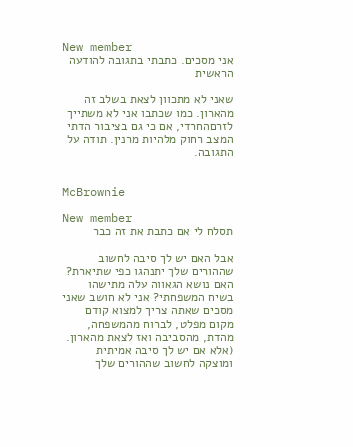New member
אני מסכים. כתבתי בתגובה להודעה הראשית

שאני לא מתכוון לצאת בשלב זה מהארון. כמו שכתבו אני לא משתייך לזרםהחרדי, אם כי גם בציבור הדתי המצב רחוק מלהיות מרנין. תודה על התגובה.


McBrownie

New member
תסלח לי אם כתבת את זה כבר

אבל האם יש לך סיבה לחשוב שההורים שלך יתנהגו כפי שתיארת? האם נושא הגאווה עלה מתישהו בשיח המשפחתי? אני לא חושב שאני מסכים שאתה צריך למצוא קודם מקום מפלט, לברוח מהמשפחה, מהדת, מהסביבה ואז לצאת מהארון. (אלא אם יש לך סיבה אמיתית ומוצקה לחשוב שההורים שלך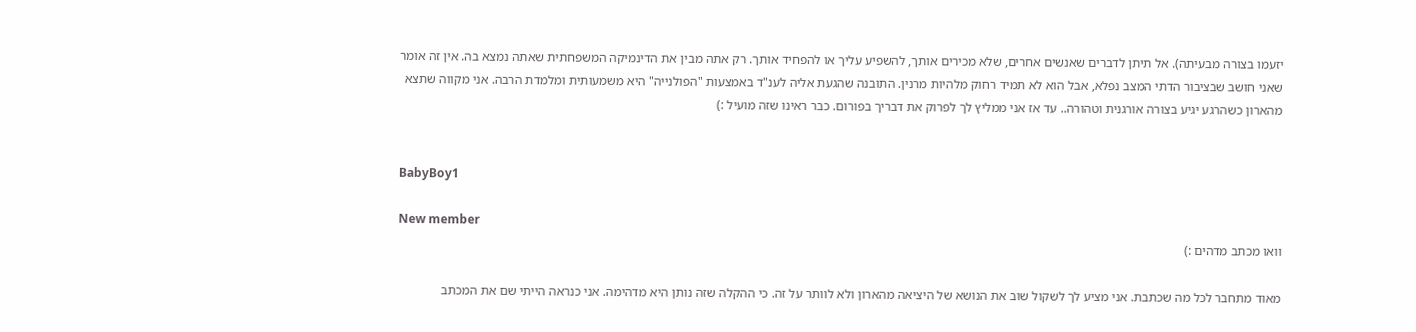יזעמו בצורה מבעיתה). אל תיתן לדברים שאנשים אחרים, שלא מכירים אותך, להשפיע עליך או להפחיד אותך. רק אתה מבין את הדינמיקה המשפחתית שאתה נמצא בה. אין זה אומר שאני חושב שבציבור הדתי המצב נפלא, אבל הוא לא תמיד רחוק מלהיות מרנין. התובנה שהגעת אליה לענ"ד באמצעות "הפולנייה" היא משמעותית ומלמדת הרבה. אני מקווה שתצא מהארון כשהרגע יגיע בצורה אורגנית וטהורה.. עד אז אני ממליץ לך לפרוק את דבריך בפורום. כבר ראינו שזה מועיל :)


BabyBoy1

New member
וואו מכתב מדהים :)

מאוד מתחבר לכל מה שכתבת. אני מציע לך לשקול שוב את הנושא של היציאה מהארון ולא לוותר על זה. כי ההקלה שזה נותן היא מדהימה. אני כנראה הייתי שם את המכתב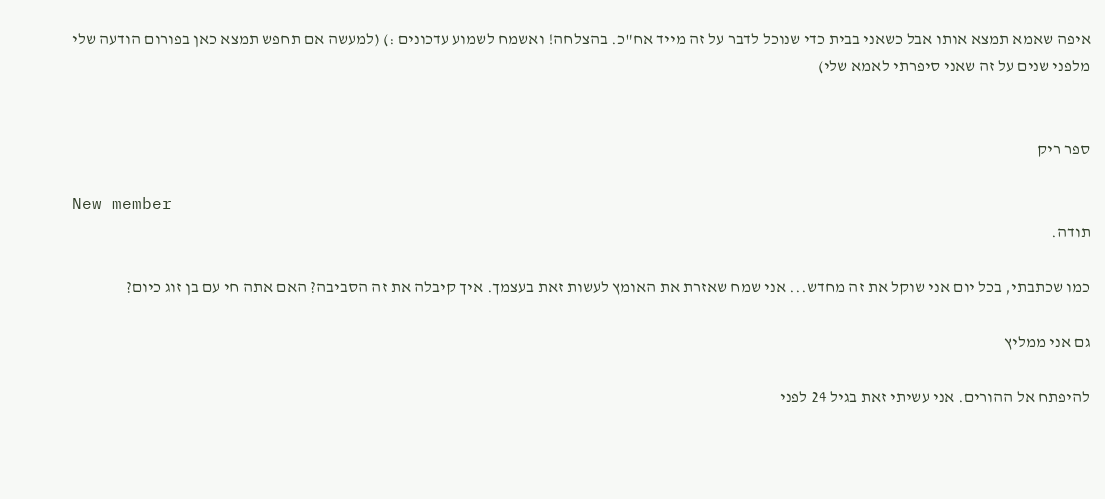איפה שאמא תמצא אותו אבל כשאני בבית כדי שנוכל לדבר על זה מייד אח"כ. בהצלחה! ואשמח לשמוע עדכונים :) (למעשה אם תחפש תמצא כאן בפורום הודעה שלי מלפני שנים על זה שאני סיפרתי לאמא שלי)


ספר ריק

New member
תודה.

כמו שכתבתי, בכל יום אני שוקל את זה מחדש... אני שמח שאזרת את האומץ לעשות זאת בעצמך. איך קיבלה את זה הסביבה? האם אתה חי עם בן זוג כיום?

גם אני ממליץ

להיפתח אל ההורים. אני עשיתי זאת בגיל 24 לפני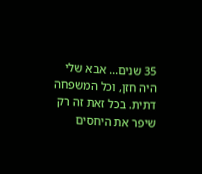35 שנים... אבא שלי היה חזן, וכל המשפחה דתית. בכל זאת זה רק שיפר את היחסים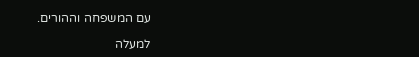עם המשפחה וההורים.

למעלה